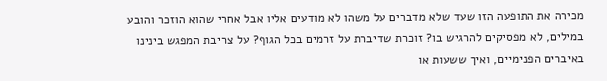מכירה את התופעה הזו שעד שלא מדברים על משהו לא מודעים אליו אבל אחרי שהוא הוזכר והובע במילים, לא מפסיקים להרגיש בו? זוכרת שדיברת על זרמים בכל הגוף? על צריבת המפגש בינינו באיברים הפנימיים, ואיך ששעות או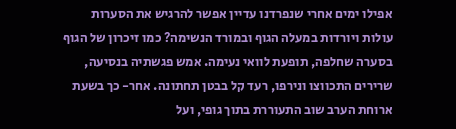אפילו ימים אחרי שנפרדנו עדיין אפשר להרגיש את הסערות עולות ויורדות במעלה הגוף ובמורד הנשימה? כמו זיכרון של הגוף בסערה שחלפה, תופעת לוואי נעימה. אמש פגשתיה בנסיעה, שרירים התכווצו ונירפו, רעד קל בבטן תחתונה. אחר- כך בשעת ארוחת הערב שוב התעוררת בתוך גופי, ועל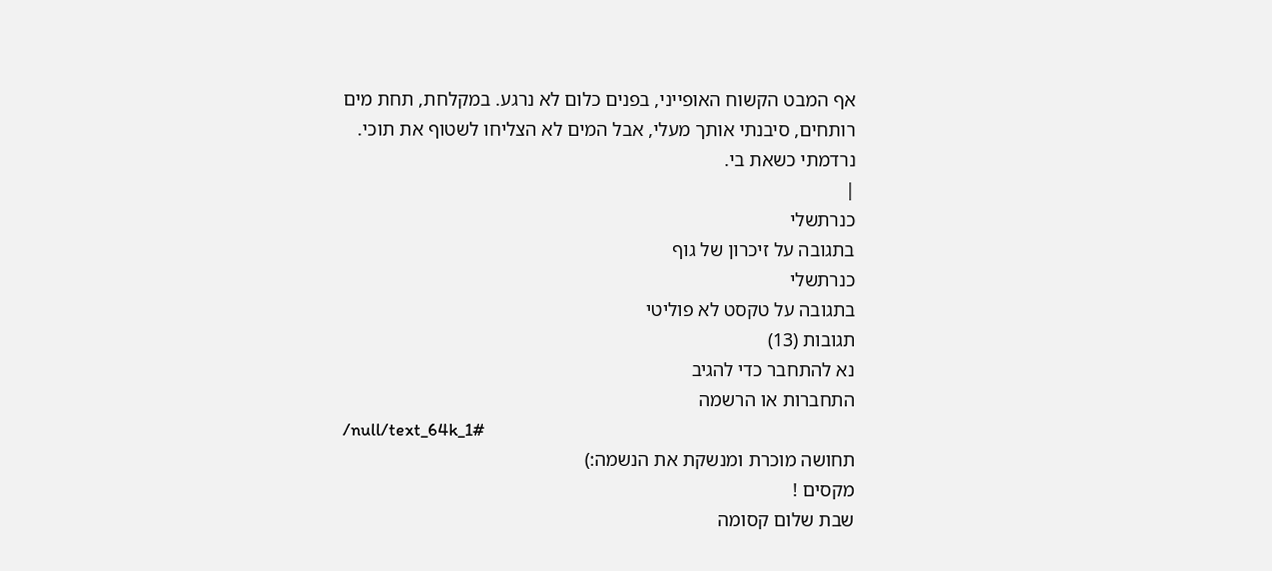אף המבט הקשוח האופייני, בפנים כלום לא נרגע. במקלחת, תחת מים רותחים, סיבנתי אותך מעלי, אבל המים לא הצליחו לשטוף את תוכי. נרדמתי כשאת בי.
|
כנרתשלי
בתגובה על זיכרון של גוף
כנרתשלי
בתגובה על טקסט לא פוליטי
תגובות (13)
נא להתחבר כדי להגיב
התחברות או הרשמה
/null/text_64k_1#
תחושה מוכרת ומנשקת את הנשמה:)
מקסים !
שבת שלום קסומה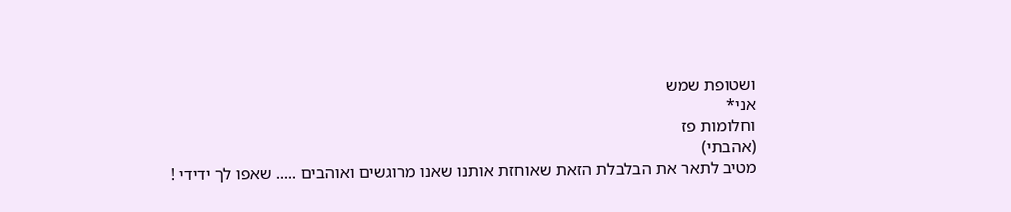ושטופת שמש
אני*
וחלומות פז
(אהבתי)
מטיב לתאר את הבלבלת הזאת שאוחזת אותנו שאנו מרוגשים ואוהבים ..... שאפו לך ידידי !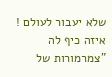שלא יעבור לעולם !
איזה כיף לה
"צמרמורות של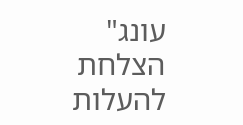עונג"
הצלחת להעלות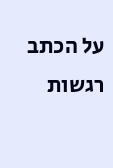על הכתב רגשות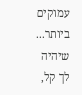עמוקים ביותר...
שיהיה לך קל,